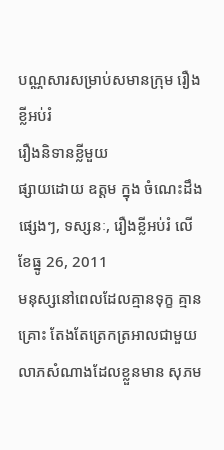បណ្ណសារសម្រាប់សមានក្រុម រឿងខ្លីអប់រំ
រឿងនិទានខ្លីមួយ
ផ្សាយដោយ ឧត្តម ក្នុង ចំណេះដឹងផ្សេងៗ, ទស្សនៈ, រឿងខ្លីអប់រំ លើ ខែធ្នូ 26, 2011
មនុស្សនៅពេលដែលគ្មានទុក្ខ គ្មានគ្រោះ តែងតែត្រេកត្រអាលជាមួយលាភសំណាងដែលខ្លួនមាន សុភម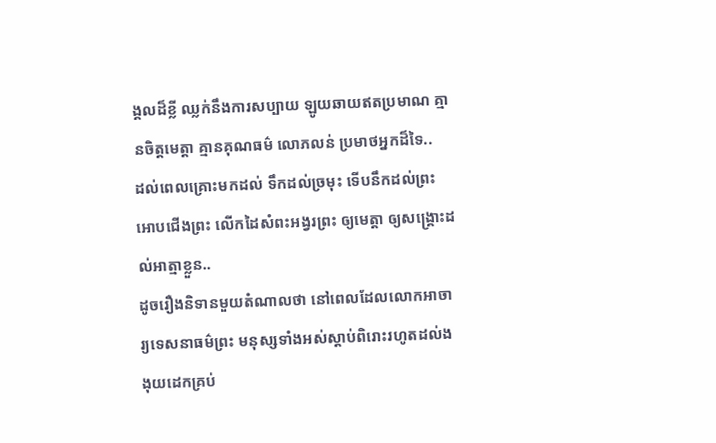ង្គលដ៏ខ្លី ឈ្លក់នឹងការសប្បាយ ឡូយឆាយឥតប្រមាណ គ្មានចិត្តមេត្តា គ្មានគុណធម៌ លោភលន់ ប្រមាថអ្នកដ៏ទៃ..
ដល់ពេលគ្រោះមកដល់ ទឹកដល់ច្រមុះ ទើបនឹកដល់ព្រះ អោបជើងព្រះ លើកដៃសំពះអង្វរព្រះ ឲ្យមេត្តា ឲ្យសង្គ្រោះដល់អាត្មាខ្លួន..
ដូចរឿងនិទានមួយតំណាលថា នៅពេលដែលលោកអាចារ្យទេសនាធម៌ព្រះ មនុស្សទាំងអស់ស្តាប់ពិរោះរហូតដល់ងងុយដេកគ្រប់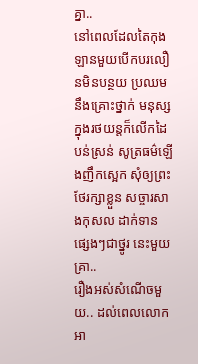គ្នា..
នៅពេលដែលតៃកុងឡានមួយបើកបរលឿនមិនបន្ថយ ប្រឈមនឹងគ្រោះថ្នាក់ មនុស្សក្នុងរថយន្តក៏លើកដៃបន់ស្រន់ សូត្រធម៌ឡើងញឹកស្អេក សុំឲ្យព្រះថែរក្សាខ្លួន សច្ចារសាងកុសល ដាក់ទាន ផ្សេងៗជាថ្នូរ នេះមួយគ្រា..
រឿងអស់សំណើចមួយ.. ដល់ពេលលោកអា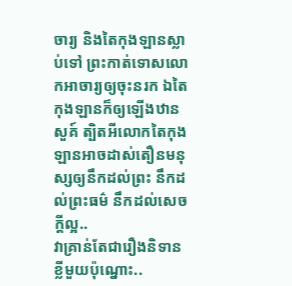ចារ្យ និងតៃកុងឡានស្លាប់ទៅ ព្រះកាត់ទោសលោកអាចារ្យឲ្យចុះនរក ឯតៃកុងឡានក៏ឲ្យឡើងឋានសួគ៍ ត្បិតអីលោកតៃកុងឡានអាចដាស់តឿនមនុស្សឲ្យនឹកដល់ព្រះ នឹកដល់ព្រះធម៌ នឹកដល់សេចក្តីល្អ..
វាគ្រាន់តែជារឿងនិទានខ្លីមួយប៉ុណ្នោះ..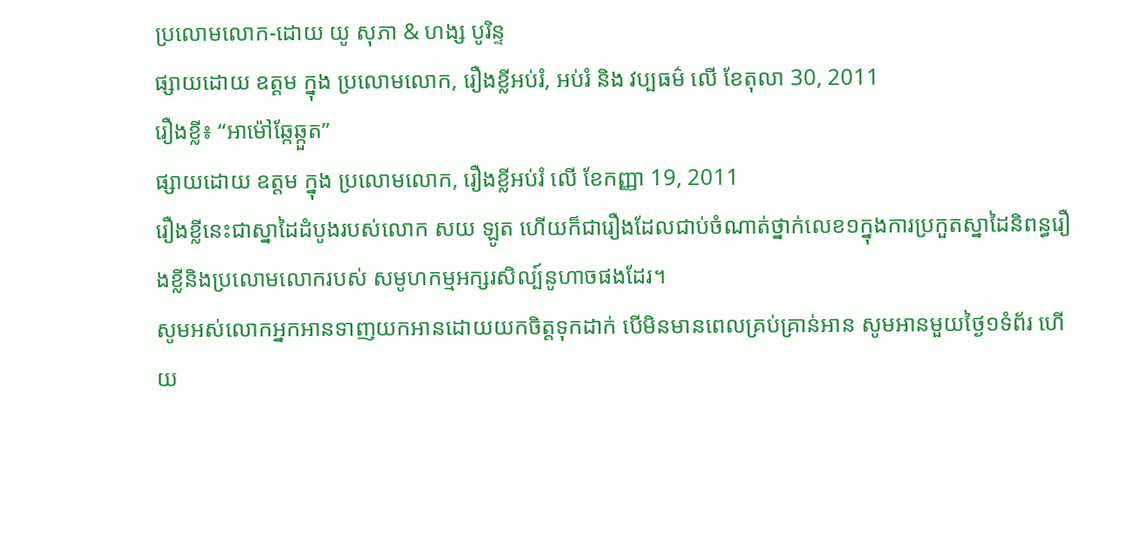ប្រលោមលោក-ដោយ យូ សុភា & ហង្ស បូរិន្ទ
ផ្សាយដោយ ឧត្តម ក្នុង ប្រលោមលោក, រឿងខ្លីអប់រំ, អប់រំ និង វប្បធម៌ លើ ខែតុលា 30, 2011
រឿងខ្លី៖ “អាម៉ៅឆ្កែឆ្កួត”
ផ្សាយដោយ ឧត្តម ក្នុង ប្រលោមលោក, រឿងខ្លីអប់រំ លើ ខែកញ្ញា 19, 2011
រឿងខ្លីនេះជាស្នាដៃដំបូងរបស់លោក សយ ឡូត ហើយក៏ជារឿងដែលជាប់ចំណាត់ថ្នាក់លេខ១ក្នុងការប្រកួតស្នាដៃនិពន្ធរឿងខ្លីនិងប្រលោមលោករបស់ សមូហកម្មអក្សរសិល្ប៍នូហាចផងដែរ។
សូមអស់លោកអ្នកអានទាញយកអានដោយយកចិត្តទុកដាក់ បើមិនមានពេលគ្រប់គ្រាន់អាន សូមអានមួយថ្ងៃ១ទំព័រ ហើយ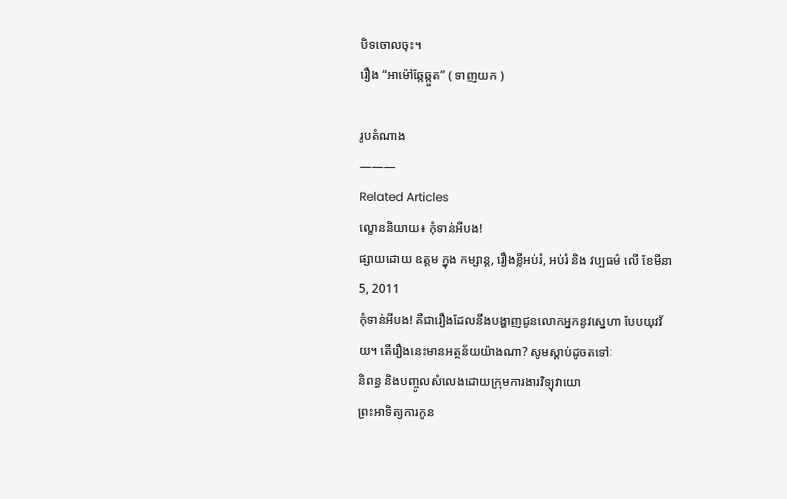បិទចោលចុះ។
រឿង “អាម៉ៅឆ្កែឆ្កួត” ( ទាញយក )

រូបតំណាង
———
Related Articles
ល្ខោននិយាយ៖ កុំទាន់អីបង!
ផ្សាយដោយ ឧត្តម ក្នុង កម្សាន្ត, រឿងខ្លីអប់រំ, អប់រំ និង វប្បធម៌ លើ ខែមីនា 5, 2011
កុំទាន់អីបង! គឺជារឿងដែលនឹងបង្ហាញជូនលោកអ្នកនូវស្នេហា បែបយុវវ័យ។ តើរឿងនេះមានអត្ថន័យយ៉ាងណា? សូមស្តាប់ដូចតទៅៈ
និពន្ធ និងបញ្ចូលសំលេងដោយក្រុមការងារវិទ្យុវាយោ
ព្រះអាទិត្យការកូន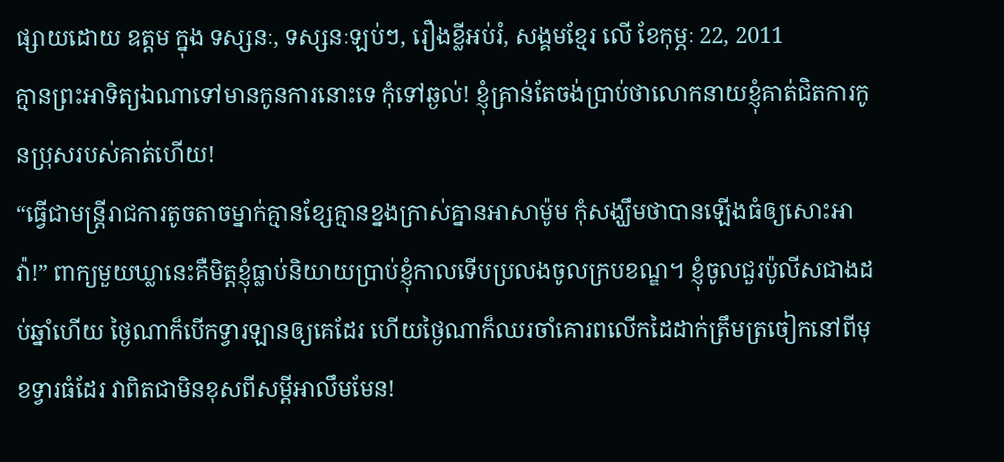ផ្សាយដោយ ឧត្តម ក្នុង ទស្សនៈ, ទស្សនៈឡប់ៗ, រឿងខ្លីអប់រំ, សង្គមខ្មែរ លើ ខែកុម្ភៈ 22, 2011
គ្មានព្រះអាទិត្យឯណាទៅមានកូនការនោះទេ កុំទៅឆ្ងល់! ខ្ញុំគ្រាន់តែចង់ប្រាប់ថាលោកនាយខ្ញុំគាត់ជិតការកូនប្រុសរបស់គាត់ហើយ!
“ធ្វើជាមន្រ្តីរាជការតូចតាចម្នាក់គ្មានខ្សែគ្មានខ្នងក្រាស់គ្នានអាសាម៉ូម កុំសង្ឃឹមថាបានឡើងធំឲ្យសោះអាវ៉ា!” ពាក្យមួយឃ្លានេះគឺមិត្តខ្ញុំធ្លាប់និយាយប្រាប់ខ្ញុំកាលទើបប្រលងចូលក្របខណ្ឌ។ ខ្ញុំចូលជួរប៉ូលីសជាងដប់ឆ្នាំហើយ ថ្ងៃណាក៏បើកទ្វារឡានឲ្យគេដែរ ហើយថ្ងៃណាក៏ឈរចាំគោរពលើកដៃដាក់ត្រឹមត្រចៀកនៅពីមុខទ្វារធំដែរ វាពិតជាមិនខុសពីសម្តីអាលឹមមែន!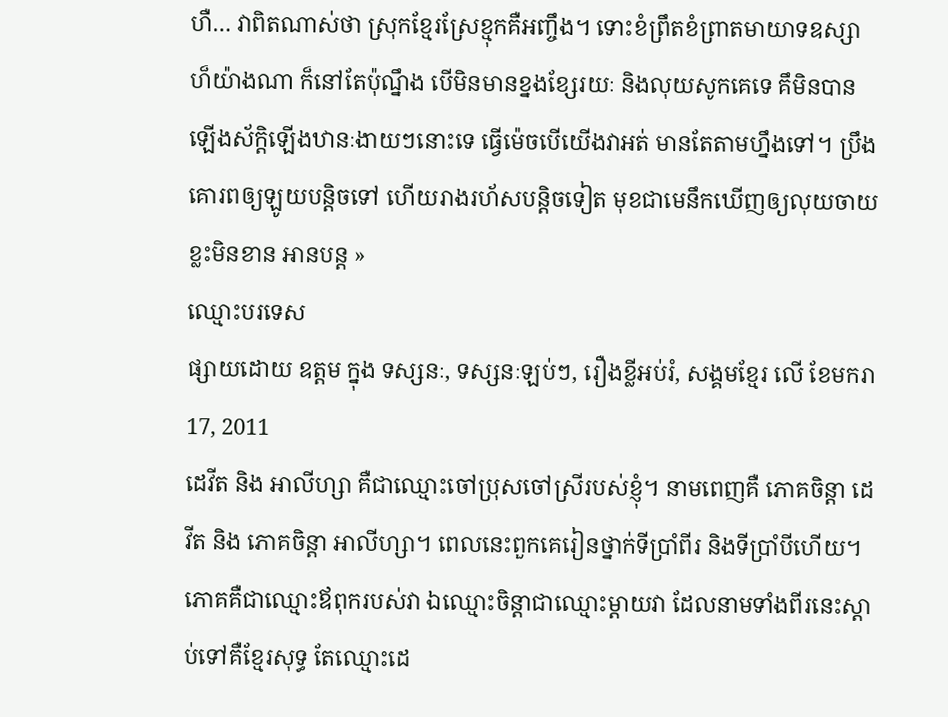ហឺ… វាពិតណាស់ថា ស្រុកខ្មែរស្រែខ្មុកគឺអញ្ចឹង។ ទោះខំព្រឹតខំព្រាតមាយាទឧស្សាហ៏យ៉ាងណា ក៏នៅតែប៉ុណ្នឹង បើមិនមានខ្នងខ្សែរយៈ និងលុយសូកគេទេ គឹមិនបានឡើងស័ក្តិឡើងឋានៈងាយៗនោះទេ ធ្វើម៉េចបើយើងវាអត់ មានតែតាមហ្នឹងទៅ។ ប្រឹងគោរពឲ្យឡូយបន្តិចទៅ ហើយរាងរហ័សបន្តិចទៀត មុខជាមេនឹកឃើញឲ្យលុយចាយខ្លះមិនខាន អានបន្ត »
ឈ្មោះបរទេស
ផ្សាយដោយ ឧត្តម ក្នុង ទស្សនៈ, ទស្សនៈឡប់ៗ, រឿងខ្លីអប់រំ, សង្គមខ្មែរ លើ ខែមករា 17, 2011
ដេវីត និង អាលីហ្សា គឺជាឈ្មោះចៅប្រុសចៅស្រីរបស់ខ្ញុំ។ នាមពេញគឺ ភោគចិន្តា ដេវីត និង ភោគចិន្តា អាលីហ្សា។ ពេលនេះពួកគេរៀនថ្នាក់ទីប្រាំពីរ និងទីប្រាំបីហើយ។
ភោគគឺជាឈ្មោះឪពុករបស់វា ឯឈ្មោះចិន្តាជាឈ្មោះម្តាយវា ដែលនាមទាំងពីរនេះស្តាប់ទៅគឺខ្មែរសុទ្ធ តែឈ្មោះដេ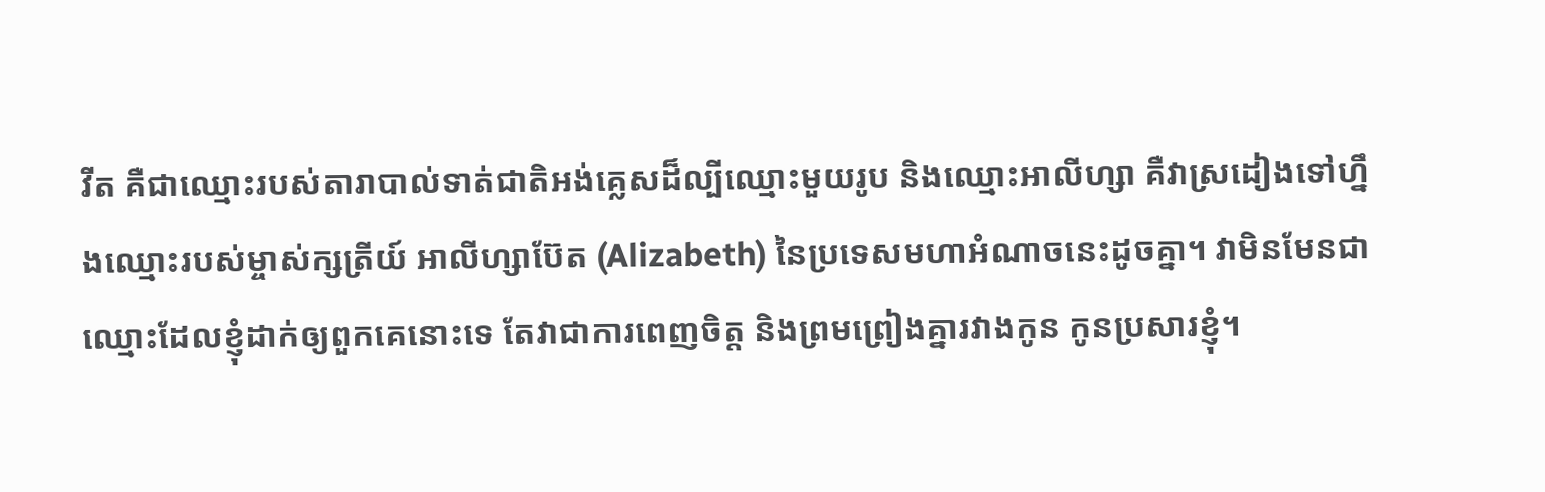វីត គឺជាឈ្មោះរបស់តារាបាល់ទាត់ជាតិអង់គ្លេសដ៏ល្បីឈ្មោះមួយរូប និងឈ្មោះអាលីហ្សា គឺវាស្រដៀងទៅហ្នឹងឈ្មោះរបស់ម្ចាស់ក្សត្រីយ៍ អាលីហ្សាប៊ែត (Alizabeth) នៃប្រទេសមហាអំណាចនេះដូចគ្នា។ វាមិនមែនជាឈ្មោះដែលខ្ញុំដាក់ឲ្យពួកគេនោះទេ តែវាជាការពេញចិត្ត និងព្រមព្រៀងគ្នារវាងកូន កូនប្រសារខ្ញុំ។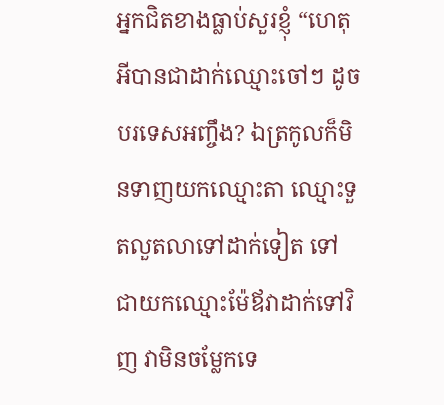អ្នកជិតខាងធ្លាប់សួរខ្ញុំ “ហេតុអីបានជាដាក់ឈ្មោះចៅៗ ដូចបរទេសអញ្ចឹង? ឯត្រកូលក៏មិនទាញយកឈ្មោះតា ឈ្មោះទួតលួតលាទៅដាក់ទៀត ទៅជាយកឈ្មោះម៉ែឪវាដាក់ទៅវិញ វាមិនចម្លែកទេ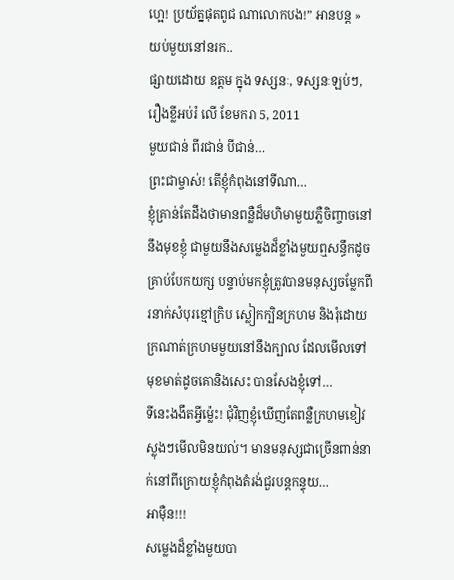ហ្អេ! ប្រយ័ត្នផុតពូជ ណាលោកបង!” អានបន្ត »
យប់មួយនៅនរក..
ផ្សាយដោយ ឧត្តម ក្នុង ទស្សនៈ, ទស្សនៈឡប់ៗ, រឿងខ្លីអប់រំ លើ ខែមករា 5, 2011
មួយជាន់ ពីរជាន់ បីជាន់…
ព្រះជាម្ចាស់! តើខ្ញុំកំពុងនៅទីណា…
ខ្ញុំគ្រាន់តែដឹងថាមានពន្លឺដ៏មហិមាមួយភ្លឺចិញ្ចាចនៅនឹងមុខខ្ញុំ ជាមួយនឹងសម្លេងដ៏ខ្លាំងមួយឮសន្ធឹកដូចគ្រាប់បែកយក្ស បន្ទាប់មកខ្ញុំត្រូវបានមនុស្សចម្លែកពីរនាក់សំបុរខ្មៅក្រិប ស្លៀកក្បិនក្រហម និងរុំដោយក្រណាត់ក្រហមមួយនៅនឹងក្បាល ដែលមើលទៅមុខមាត់ដូចគោនិងសេះ បានសែងខ្ញុំទៅ…
ទីនេះងងឹតអ្វីម្ល៉េះ! ជុំវិញខ្ញុំឃើញតែពន្លឺក្រហមខៀវស្លុងៗមើលមិនយល់។ មានមនុស្សជាច្រើនពាន់នាក់នៅពីក្រោយខ្ញុំកំពុងតំរង់ជួរបន្តកន្ទុយ…
អាម៉ឺន!!!
សម្លេងដ៏ខ្លាំងមួយបា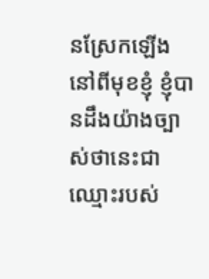នស្រែកឡើងនៅពីមុខខ្ញុំ ខ្ញុំបានដឹងយ៉ាងច្បាស់ថានេះជាឈ្មោះរបស់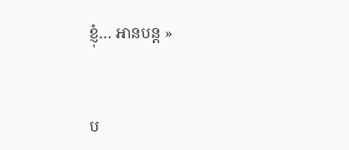ខ្ញុំ… អានបន្ត »


ប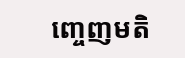ញ្ចេញមតិ